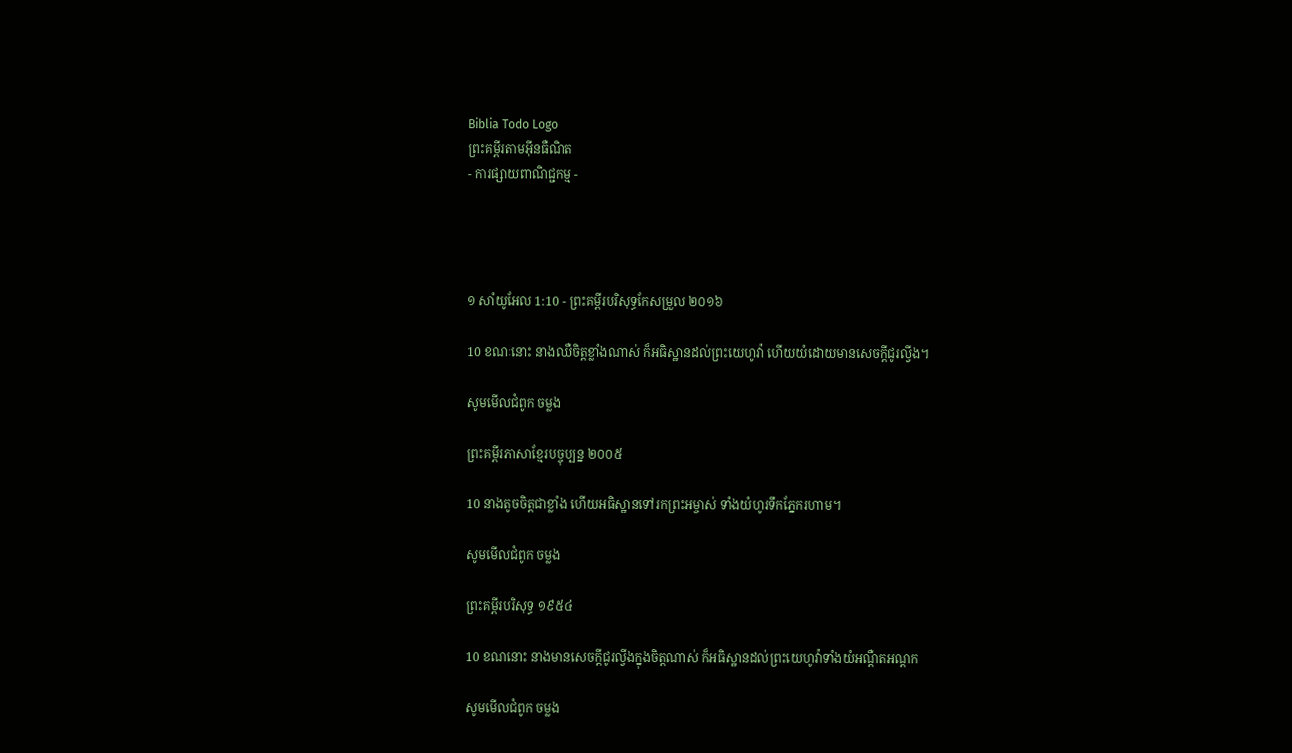Biblia Todo Logo
ព្រះគម្ពីរតាមអ៊ីនធឺណិត
- ការផ្សាយពាណិជ្ជកម្ម -




១ សាំ‌យូ‌អែល 1:10 - ព្រះគម្ពីរបរិសុទ្ធកែសម្រួល ២០១៦

10 ខណៈនោះ នាងឈឺចិត្តខ្លាំងណាស់ ក៏អធិស្ឋានដល់ព្រះ‌យេហូវ៉ា ហើយយំដោយមានសេចក្ដីជូរ‌ល្វីង។

សូមមើលជំពូក ចម្លង

ព្រះគម្ពីរភាសាខ្មែរបច្ចុប្បន្ន ២០០៥

10 នាងតូចចិត្តជាខ្លាំង ហើយអធិស្ឋានទៅរកព្រះ‌អម្ចាស់ ទាំងយំហូរទឹកភ្នែករហាម។

សូមមើលជំពូក ចម្លង

ព្រះគម្ពីរបរិសុទ្ធ ១៩៥៤

10 ខណនោះ នាងមានសេចក្ដីជូរល្វីងក្នុងចិត្តណាស់ ក៏អធិស្ឋានដល់ព្រះ‌យេហូវ៉ាទាំងយំអណ្តឺត‌អណ្តក

សូមមើលជំពូក ចម្លង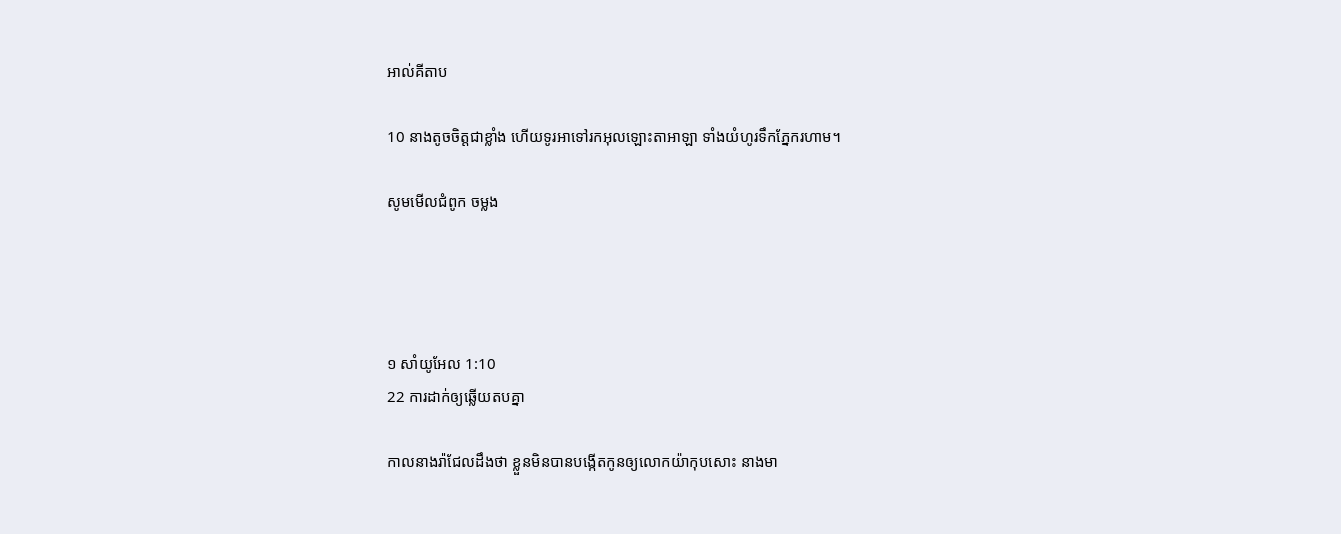អាល់គីតាប

10 នាងតូចចិត្តជាខ្លាំង ហើយទូរអាទៅរកអុលឡោះ‌តាអាឡា ទាំងយំហូរទឹកភ្នែករហាម។

សូមមើលជំពូក ចម្លង




១ សាំ‌យូ‌អែល 1:10
22 ការដាក់ឲ្យឆ្លើយតបគ្នា

កាលនាងរ៉ាជែលដឹងថា ខ្លួនមិនបានបង្កើតកូនឲ្យលោកយ៉ាកុបសោះ នាងមា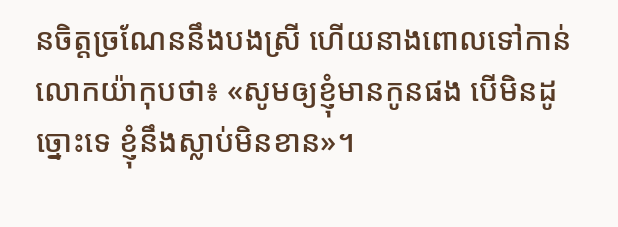នចិត្តច្រណែននឹងបងស្រី ហើយនាងពោលទៅកាន់លោកយ៉ាកុបថា៖ «សូមឲ្យខ្ញុំមានកូនផង បើមិនដូច្នោះទេ ខ្ញុំនឹងស្លាប់មិនខាន»។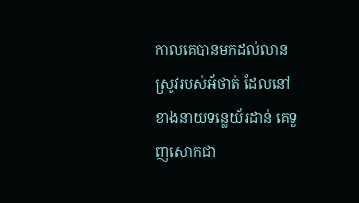កាលគេបានមកដល់លានស្រូវរបស់អ័ថាត់ ដែលនៅខាងនាយទន្លេយ័រ‌ដាន់ គេទួញសោកជា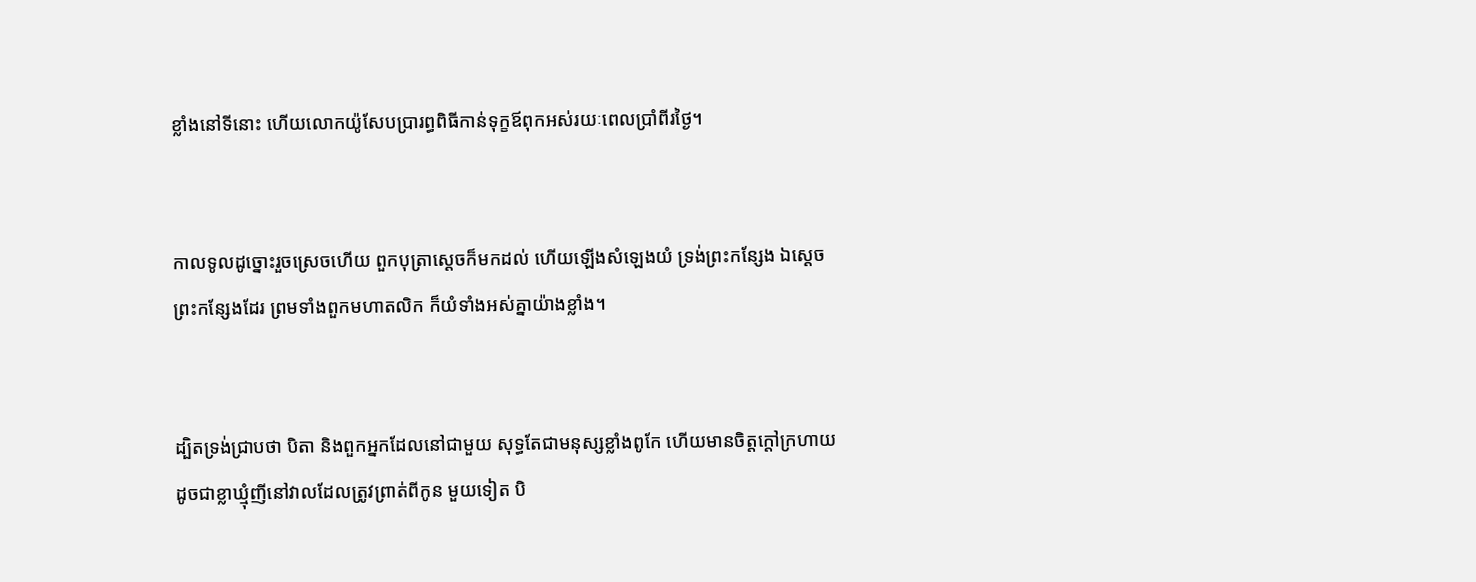ខ្លាំងនៅទីនោះ ហើយលោកយ៉ូសែបប្រារព្ធពិធីកាន់ទុក្ខឪពុកអស់រយៈពេលប្រាំពីរថ្ងៃ។


កាលទូលដូច្នោះរួចស្រេចហើយ ពួកបុត្រាស្តេចក៏មកដល់ ហើយឡើងសំឡេងយំ ទ្រង់ព្រះ‌កន្សែង ឯស្ដេចព្រះ‌កន្សែងដែរ ព្រមទាំងពួកមហា‌តលិក ក៏យំទាំងអស់គ្នាយ៉ាងខ្លាំង។


ដ្បិតទ្រង់ជ្រាបថា បិតា និងពួកអ្នកដែលនៅជា‌មួយ សុទ្ធតែជាមនុស្សខ្លាំងពូកែ ហើយមានចិត្តក្តៅក្រហាយ ដូចជាខ្លាឃ្មុំញីនៅវាលដែលត្រូវព្រាត់ពីកូន មួយទៀត បិ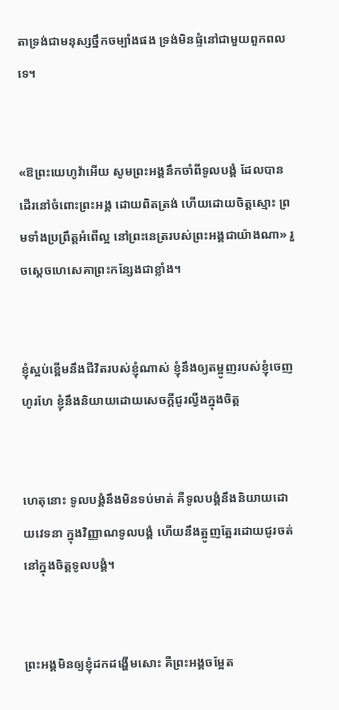តាទ្រង់ជាមនុស្សថ្នឹកចម្បាំងផង ទ្រង់មិនផ្ទំនៅជា‌មួយពួកពលទេ។


«ឱព្រះ‌យេហូវ៉ាអើយ សូមព្រះ‌អង្គនឹកចាំពីទូល‌បង្គំ ដែលបានដើរនៅចំពោះព្រះ‌អង្គ ដោយពិតត្រង់ ហើយដោយចិត្តស្មោះ ព្រមទាំងប្រព្រឹត្តអំពើល្អ នៅព្រះ‌នេត្ររបស់ព្រះ‌អង្គជាយ៉ាងណា» រួចស្ដេចហេ‌សេ‌គាព្រះ‌កន្សែងជាខ្លាំង។


ខ្ញុំស្អប់ខ្ពើមនឹងជីវិតរបស់ខ្ញុំណាស់ ខ្ញុំនឹងឲ្យតម្អូញរបស់ខ្ញុំចេញហូរ‌ហែ ខ្ញុំនឹងនិយាយដោយសេចក្ដីជូរល្វីងក្នុងចិត្ត


ហេតុនោះ ទូល‌បង្គំនឹងមិនទប់មាត់ គឺទូល‌បង្គំនឹងនិយាយដោយវេទនា ក្នុងវិញ្ញាណទូល‌បង្គំ ហើយនឹងត្អូញ‌ត្អែរដោយជូរចត់ នៅក្នុងចិត្តទូល‌បង្គំ។


ព្រះ‌អង្គមិនឲ្យខ្ញុំដកដង្ហើមសោះ គឺព្រះ‌អង្គចម្អែត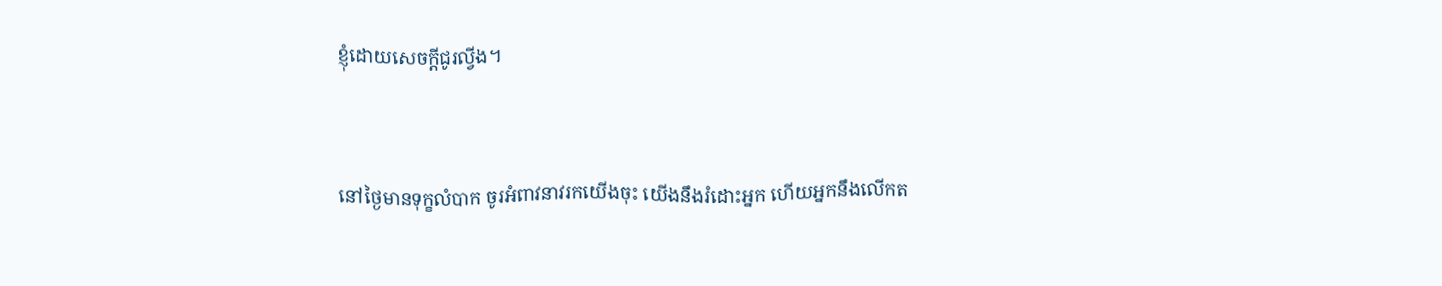ខ្ញុំដោយសេចក្ដីជូរល្វីង។


នៅថ្ងៃមានទុក្ខលំបាក ចូរអំពាវ‌នាវរកយើងចុះ យើងនឹងរំដោះអ្នក ហើយអ្នកនឹងលើកត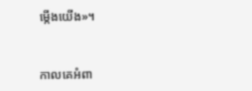ម្កើងយើង»។


កាលគេអំពា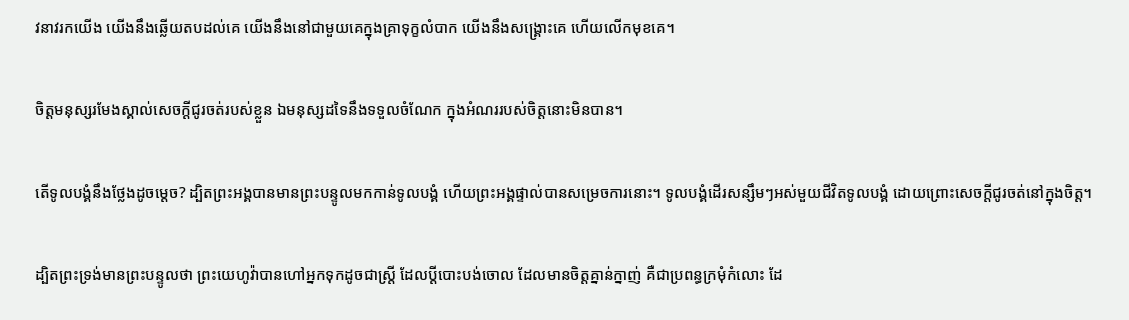វ‌នាវរកយើង យើងនឹងឆ្លើយតបដល់គេ យើងនឹងនៅជាមួយគេក្នុងគ្រាទុក្ខលំបាក យើងនឹងសង្គ្រោះគេ ហើយលើកមុខគេ។


ចិត្តមនុស្សរមែងស្គាល់សេចក្ដីជូរចត់របស់ខ្លួន ឯមនុស្សដទៃនឹងទទួលចំណែក ក្នុងអំណររបស់ចិត្តនោះមិនបាន។


តើទូល‌បង្គំនឹងថ្លែងដូចម្តេច? ដ្បិតព្រះ‌អង្គបានមានព្រះ‌បន្ទូលមកកាន់ទូល‌បង្គំ ហើយព្រះ‌អង្គផ្ទាល់បានសម្រេចការនោះ។ ទូល‌បង្គំដើរសន្សឹមៗអស់មួយជីវិតទូល‌បង្គំ ដោយព្រោះសេចក្ដីជូរចត់នៅក្នុងចិត្ត។


ដ្បិតព្រះ‌ទ្រង់មានព្រះ‌បន្ទូលថា ព្រះ‌យេហូវ៉ាបានហៅអ្នកទុកដូចជាស្ត្រី ដែលប្តីបោះ‌បង់ចោល ដែលមានចិត្តគ្នាន់‌ក្នាញ់ គឺជាប្រពន្ធក្រមុំកំលោះ ដែ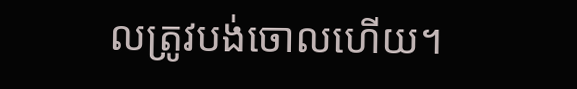លត្រូវបង់ចោលហើយ។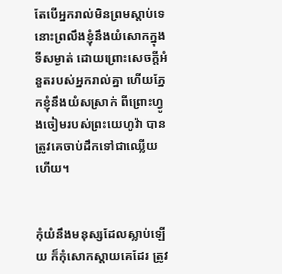តែបើអ្នករាល់មិនព្រមស្តាប់ទេ នោះព្រលឹងខ្ញុំនឹងយំសោកក្នុងទីសម្ងាត់ ដោយព្រោះសេចក្ដីអំនួតរបស់អ្នករាល់គ្នា ហើយភ្នែកខ្ញុំនឹងយំសស្រាក់ ពីព្រោះហ្វូងចៀមរបស់ព្រះ‌យេហូវ៉ា បានត្រូវគេចាប់ដឹកទៅជាឈ្លើយហើយ។


កុំយំនឹងមនុស្សដែលស្លាប់ឡើយ ក៏កុំសោកស្តាយគេដែរ ត្រូវ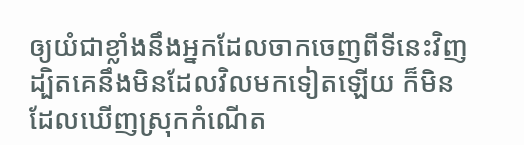ឲ្យយំជាខ្លាំងនឹងអ្នកដែលចាកចេញពីទីនេះវិញ ដ្បិតគេនឹងមិនដែលវិលមកទៀតឡើយ ក៏មិនដែលឃើញស្រុកកំណើត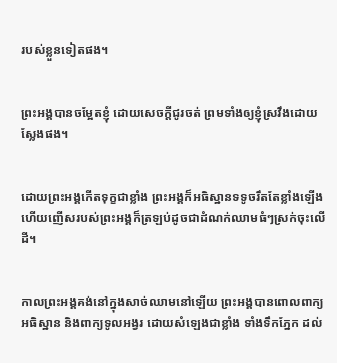របស់ខ្លួនទៀតផង។


ព្រះ‌អង្គបានចម្អែតខ្ញុំ ដោយសេចក្ដីជូរចត់ ព្រមទាំងឲ្យខ្ញុំស្រវឹងដោយស្លែងផង។


ដោយព្រះ‌អង្គកើតទុក្ខជាខ្លាំង ព្រះ‌អង្គក៏អធិស្ឋានទទូចរឹតតែខ្លាំងឡើង ហើយញើសរបស់ព្រះ‌អង្គក៏ត្រឡប់ដូចជាដំណក់ឈាមធំៗស្រក់ចុះលើដី។


កាលព្រះ‌អង្គគង់នៅក្នុងសាច់ឈាមនៅឡើយ ព្រះ‌អង្គបានពោលពាក្យអធិស្ឋាន និងពាក្យទូលអង្វរ ដោយសំឡេងជាខ្លាំង ទាំងទឹកភ្នែក ដល់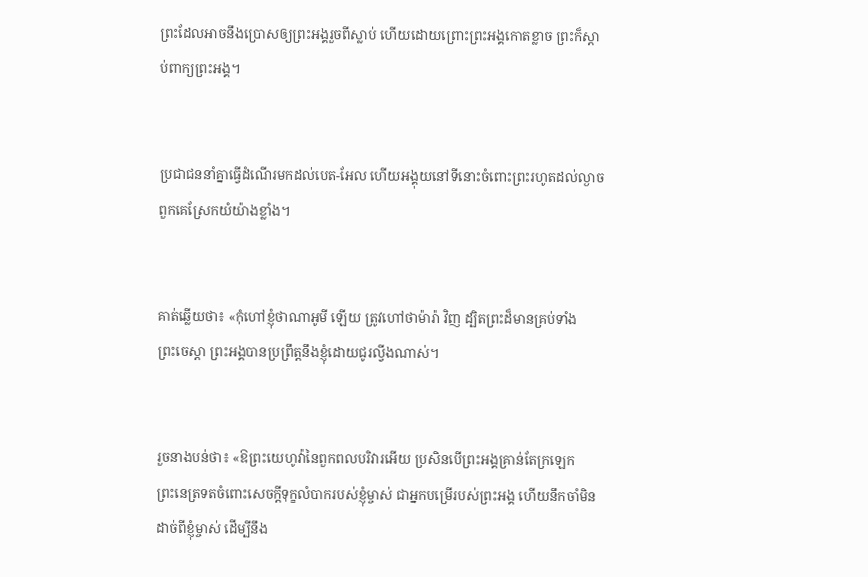ព្រះដែលអាចនឹងប្រោសឲ្យព្រះ‌អង្គរួចពីស្លាប់ ហើយដោយព្រោះព្រះ‌អង្គកោតខ្លាច ព្រះក៏ស្ដាប់ពាក្យព្រះ‌អង្គ។


ប្រជាជននាំគ្នាធ្វើដំណើរមកដល់បេត-អែល ហើយអង្គុយនៅទីនោះចំពោះព្រះរហូតដល់ល្ងាច ពួកគេស្រែកយំយ៉ាងខ្លាំង។


គាត់ឆ្លើយថា៖ «កុំហៅខ្ញុំថាណា‌អូមី ឡើយ ត្រូវហៅថាម៉ារ៉ា វិញ ដ្បិតព្រះដ៏មានគ្រប់ទាំងព្រះ‌ចេស្តា ព្រះ‌អង្គបានប្រព្រឹត្តនឹងខ្ញុំដោយជូរល្វីងណាស់។


រួចនាងបន់ថា៖ «ឱព្រះ‌យេហូវ៉ានៃពួកពល‌បរិវារអើយ ប្រសិន‌បើព្រះ‌អង្គគ្រាន់តែក្រឡេកព្រះ‌នេត្រទតចំពោះសេចក្ដីទុក្ខលំបាករបស់ខ្ញុំម្ចាស់ ជាអ្នកបម្រើរបស់ព្រះ‌អង្គ ហើយនឹកចាំមិនដាច់ពីខ្ញុំម្ចាស់ ដើម្បីនឹង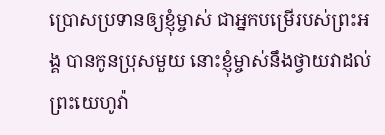ប្រោសប្រទានឲ្យខ្ញុំម្ចាស់ ជាអ្នកបម្រើរបស់ព្រះ‌អង្គ បានកូនប្រុសមួយ នោះខ្ញុំម្ចាស់នឹងថ្វាយវាដល់ព្រះ‌យេហូវ៉ា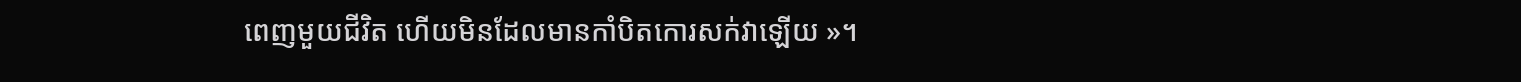ពេញមួយជីវិត ហើយមិនដែលមានកាំបិតកោរសក់វាឡើយ »។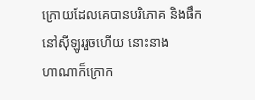ក្រោយដែលគេបានបរិ‌ភោគ និងផឹកនៅស៊ីឡូររួចហើយ នោះនាងហា‌ណាក៏ក្រោក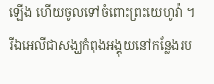ឡើង ហើយចូលទៅចំពោះព្រះ‌យេហូវ៉ា ។ រីឯអេលីជាសង្ឃកំពុងអង្គុយនៅកន្លែងរប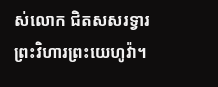ស់លោក ជិតសសរទ្វារព្រះ‌វិហារព្រះ‌យេហូវ៉ា។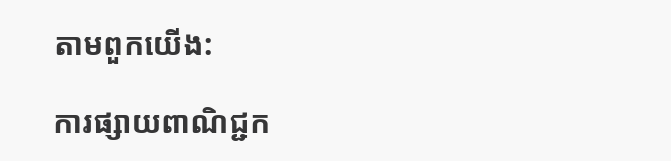តាមពួកយើង:

ការផ្សាយពាណិជ្ជក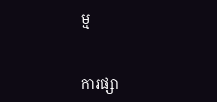ម្ម


ការផ្សា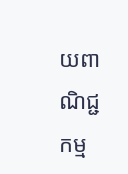យពាណិជ្ជកម្ម